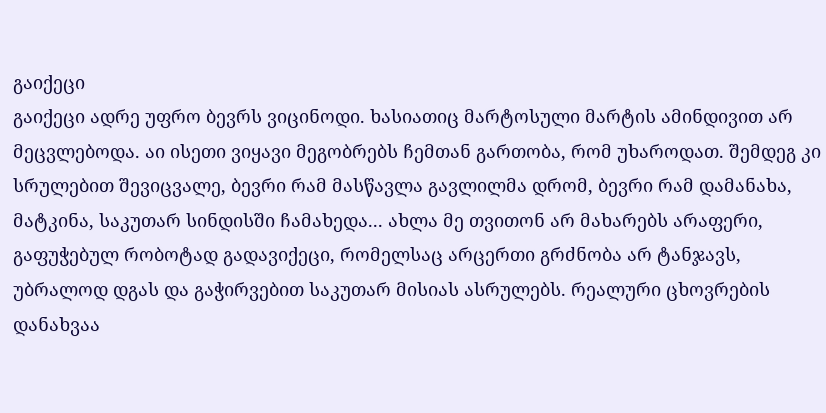გაიქეცი
გაიქეცი ადრე უფრო ბევრს ვიცინოდი. ხასიათიც მარტოსული მარტის ამინდივით არ მეცვლებოდა. აი ისეთი ვიყავი მეგობრებს ჩემთან გართობა, რომ უხაროდათ. შემდეგ კი სრულებით შევიცვალე, ბევრი რამ მასწავლა გავლილმა დრომ, ბევრი რამ დამანახა, მატკინა, საკუთარ სინდისში ჩამახედა... ახლა მე თვითონ არ მახარებს არაფერი, გაფუჭებულ რობოტად გადავიქეცი, რომელსაც არცერთი გრძნობა არ ტანჯავს, უბრალოდ დგას და გაჭირვებით საკუთარ მისიას ასრულებს. რეალური ცხოვრების დანახვაა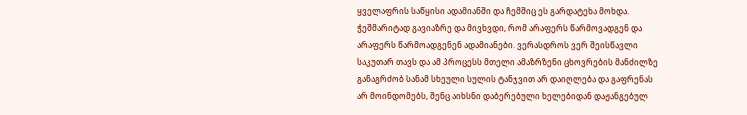ყველაფრის საწყისი ადამიანში და ჩემშიც ეს გარდატეხა მოხდა. ჭეშმარიტად გავიაზრე და მივხვდი, რომ არაფერს წარმოვადგენ და არაფერს წარმოადგენენ ადამიანები. ვერასდროს ვერ შეისწავლი საკუთარ თავს და ამ პროცესს მთელი ამაზრზენი ცხოვრების მანძილზე განაგრძობ სანამ სხეული სულის ტანჯვით არ დაიღლება და გაფრენას არ მოინდომებს, შენც აიხსნი დაბერებული ხელებიდან დაჟანგებულ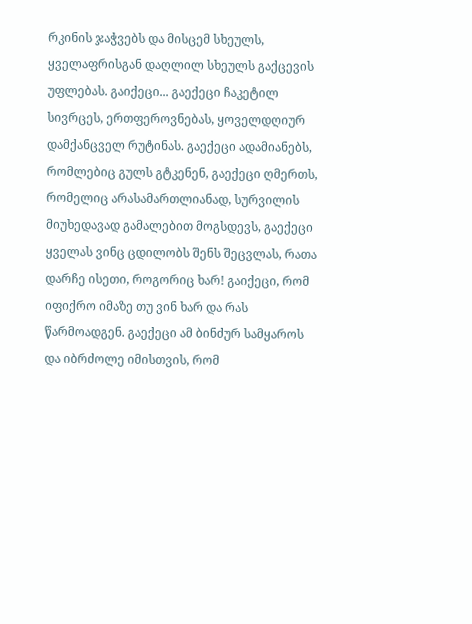რკინის ჯაჭვებს და მისცემ სხეულს, ყველაფრისგან დაღლილ სხეულს გაქცევის უფლებას. გაიქეცი... გაექეცი ჩაკეტილ სივრცეს, ერთფეროვნებას, ყოველდღიურ დამქანცველ რუტინას. გაექეცი ადამიანებს, რომლებიც გულს გტკენენ, გაექეცი ღმერთს, რომელიც არასამართლიანად, სურვილის მიუხედავად გამალებით მოგსდევს, გაექეცი ყველას ვინც ცდილობს შენს შეცვლას, რათა დარჩე ისეთი, როგორიც ხარ! გაიქეცი, რომ იფიქრო იმაზე თუ ვინ ხარ და რას წარმოადგენ. გაექეცი ამ ბინძურ სამყაროს და იბრძოლე იმისთვის, რომ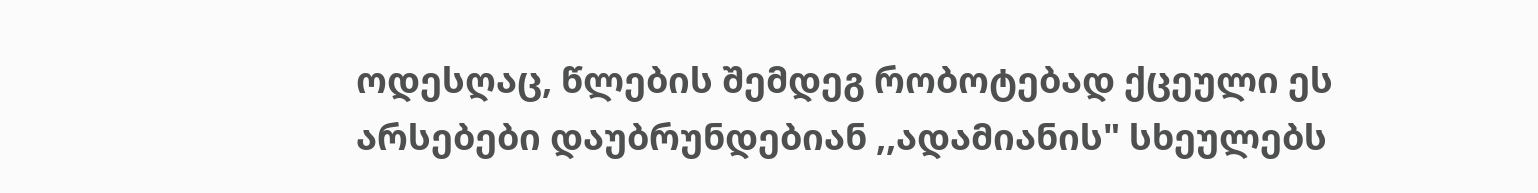ოდესღაც, წლების შემდეგ რობოტებად ქცეული ეს არსებები დაუბრუნდებიან ,,ადამიანის" სხეულებს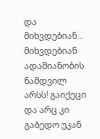და მიხვდებიან... მიხვდებიან ადამიანობის ნამდვილ არსს! გაიქეცი და არც კი გაბედო უკან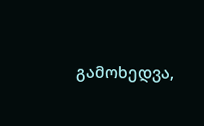გამოხედვა,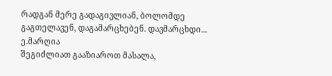რადგან მერე გადაგივლიან, ბოლომდე გაგთელავენ, დაგამარცხებენ. დავმარცხდი... ე.მარღია
შეგიძლიათ გააზიაროთ მასალა,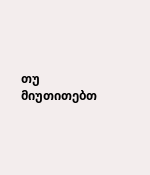თუ მიუთითებთ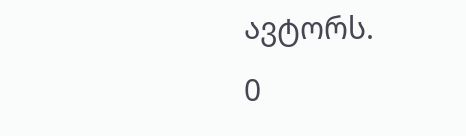ავტორს.
0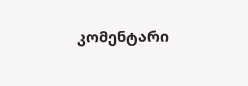კომენტარი